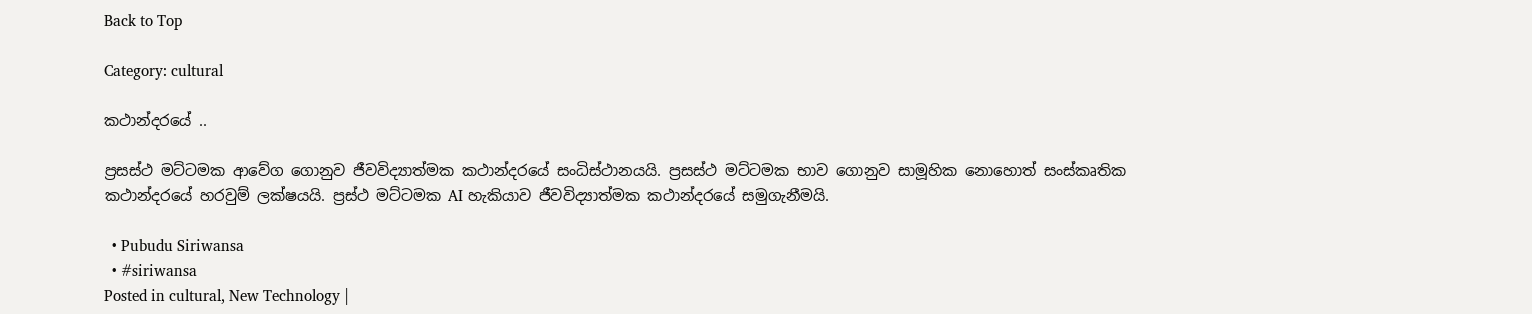Back to Top

Category: cultural

කථාන්දරයේ ..

ප්‍රසස්ථ මට්ටමක ආවේග ගොනුව ජීවවිද්‍යාත්මක කථාන්දරයේ සංධිස්ථානයයි. ප්‍රසස්ථ මට්ටමක භාව ගොනුව සාමූහික නොහොත් සංස්කෘතික කථාන්දරයේ හරවුම් ලක්ෂයයි. ප්‍රස්ථ මට්ටමක AI හැකියාව ජීවවිද්‍යාත්මක කථාන්දරයේ සමුගැනීමයි.

  • Pubudu Siriwansa
  • #siriwansa
Posted in cultural, New Technology |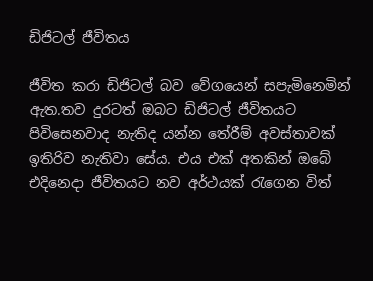ඩිජිටල් ජීවිතය

ජීවිත කරා ඩිජිටල් බව වේගයෙන් සපැමිනෙමින් ඇත.තව දුරටත් ඔබට ඩිජිටල් ජීවිතයට පිවිසෙනවාද නැතිද යන්න තේරීම් අවස්තාවක් ඉතිරිව නැතිවා සේය. එය එක් අතකින් ඔබේ එදිනෙදා ජීවිතයට නව අර්ථයක් ‍රැගෙන විත්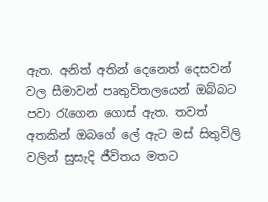ඇත. අනිත් අතින් දෙනෙත් දෙසවන් වල සීමාවන් පෘතුවිතලයෙන් ඔබ්බට පවා ‍රැගෙන ගොස් ඇත. තවත් අතකින් ඔබගේ ලේ ඇට මස් සිතුවිලි වලින් සුසැදි ජීවිතය මතට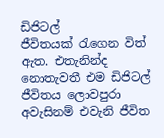ඩිජිටල් ජීවිතයක් ‍රැගෙන විත් ඇත. එතැනින්ද නොතැවතී එම ඩිජිටල් ජීවිතය ලොවපුරා අවැසිනම් එවැනි ජීවිත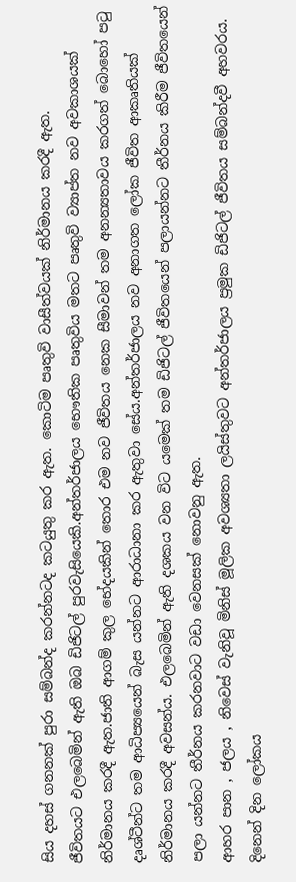සිය දහස් ගනනක් පුරා සම්බන්ද කරන්නටද කටයුතු කර ඇත. කොටිම පෘතුවි වාසීත්වයක් නිර්මානය කරදී ඇත.
ජීවිතයට එලබෙමින් ඇති ඔබ ඩිජිටල් පුරවැසියෙකි.අන්තර්ජාලය භෞතික පෘතුවිය මතට පෘතුවි ව්‍යාප්ත නව අවකාශයක් නිර්මානය කරදී ඇත.ජාති ආගම් කුල භේදයකින් තොර එම නව ජීවිතය නෙක සීමාවන් තම අනන්‍යතාවය කරගත් බොහෝ ප‍ටු දෘශ්ටීන්ට තම ආධිප්‍යයෙන් බැස යන්නට ආරාධානා කර ඇතුවා සේය.අන්තර්ජාලය නව අනාගත ලෝක ජීවිත ආකෘතියක් නිර්මානය කරදී අවසන්ය. එලබෙමින් ඇති දශකය වන විට යමෙක් තම ඩිජිටල් ජීවිතයෙන් පලායන්නට තීර්නය කිරීම ජීවිතයෙන් පලා යන්නට තීර්නය කරනවාට වඩා වෙනසක් නොවනු ඇත.
ආහර පාන , ජලය , නිවෙස් වැනිවූ මිනිස් මූලික අවශ්‍යතා ලයිස්තුවට අන්තර්ජාලය ප්‍රමුක ඩිජිටල් ජීවිතය සම්බන්දවී අහවරය. දිනෙන් දින ලෝකය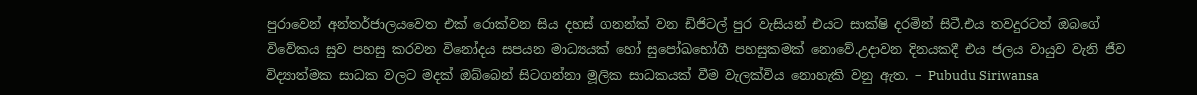පුරාවෙන් අන්තර්ජාලයවෙත එක් රොක්වන සිය දහස් ගනන්ක් වන ඩිජිටල් පුර වැසියන් එයට සාක්ෂි දරමින් සිටී.එය තවදුරටත් ඔබගේ විවේකය සුව පහසු කරවන විනෝදය සපයන මාධ්‍යයක් හෝ සුපෝඛභෝගී පහසුකමක් නොවේ.උදාවන දිනයකදී එය ජලය වායුව වැනි ජීව විද්‍යාත්මක සාධක වලට මදක් ඔබ්බෙන් සිටගන්නා මූලික සාධකයක් වීම වැලක්විය නොහැකි වනු ඇත. – Pubudu Siriwansa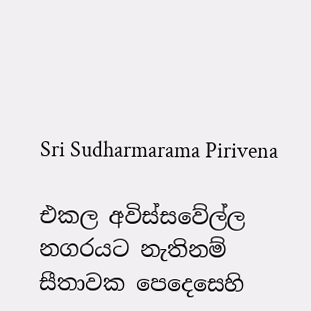Sri Sudharmarama Pirivena

එකල අවිස්සවේල්ල නගරයට නැතිනම් සීතාවක පෙදෙසෙහි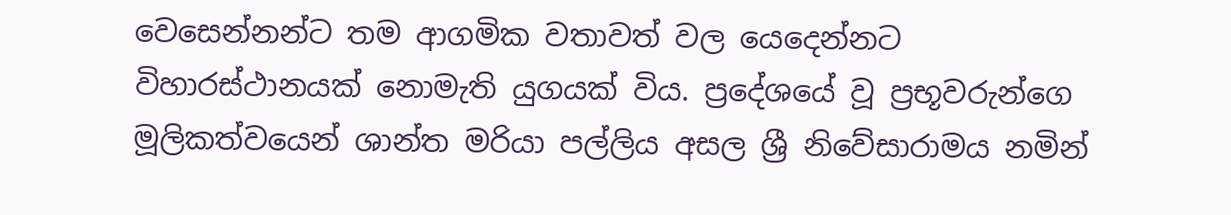වෙසෙන්නන්ට තම ආගමික වතාවත් වල යෙදෙන්නට විහාරස්ථානයක් නොමැති යුගයක් විය. ප්‍රදේශයේ වූ ප්‍රභූවරුන්ගෙ මූලිකත්වයෙන් ශාන්ත මරියා පල්ලිය අසල ශ්‍රී නිවේසාරාමය නමින්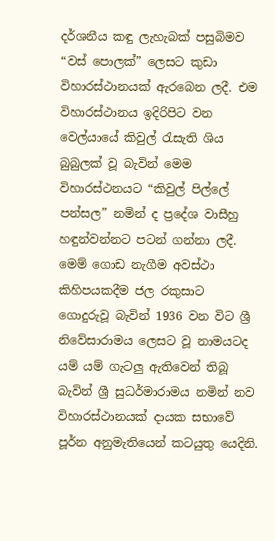දර්ශනීය කඳු ලැහැබක් පසුබිමව “වස් පොලක්” ලෙසට කුඩා විහාරස්ථානයක් ඇරබෙන ලදී. එම විහාරස්ථානය ඉදිරිපිට වන වෙල්යායේ කිවුල් ‍රැසැති ශිය බුබුලක් වූ බැවින් මෙම විහාරස්ථනයට “කිවුල් පිල්ලේ පන්සල” නමින් ද ප්‍රදේශ වාසීහු හඳුන්වන්නට පටන් ගන්නා ලදී. මෙම් ගොඩ නැගීම අවස්ථා කිහිපයකදීම ජල රකුසාට ගොදුරුවූ බැවින් 1936 වන විට ශ්‍රී නිවේසාරාමය ලෙසට වූ නාමයටද යම් යම් ගැටලු ඇතිවෙන් තිබූ බැවින් ශ්‍රී සුධර්මාරාමය නමින් නව විහාරස්ථානයක් දායක සභාවේ පූර්න අනුමැතියෙන් කටයුතු යෙදිනි.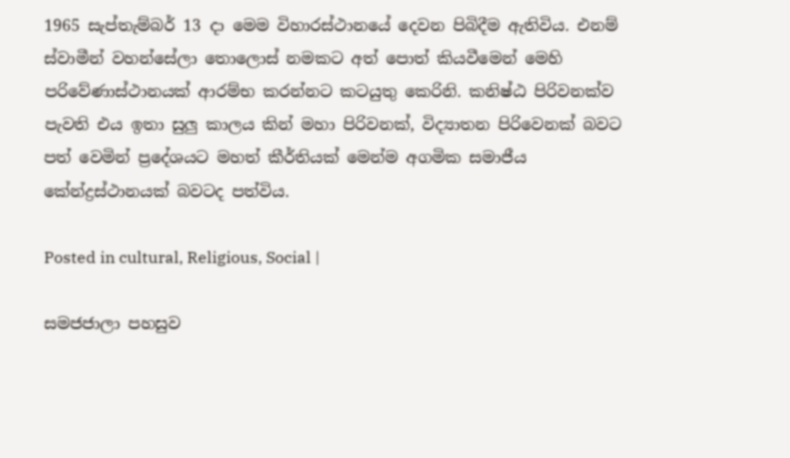1965 සැප්තැම්බර් 13 දා මෙම විහාරස්ථානයේ දෙවන පිබිදීම ඇතිවිය. එනම් ස්වාමීන් වහන්සේලා තොලොස් නමකට අත් පොත් කියවීමෙන් මෙහි පරිවේණාස්ථානයක් ආරම්භ කරන්නට කටයුතු කෙරිනි. කනිෂ්ඨ පිරිවනක්ව පැවති එය ඉතා සුලු කාලය කින් මහා පිරිවනක්, විද්‍යාතන පිරිවෙනක් බවට පත් වෙමින් ප්‍රදේශයට මහත් කීර්තියක් මෙන්ම අගමික සමාජීය කේන්ද්‍රස්ථානයක් බවටද පත්විය.

Posted in cultural, Religious, Social |

සමජජාලා පහසුව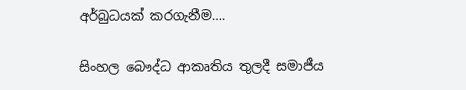අර්බුධයක් කරගැනීම….

සිංහල බෞද්ධ ආකෘතිය තුලදී සමාජීය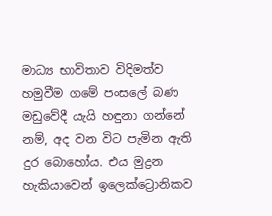මාධ්‍ය භාවිතාව විදිමත්ව හමුවීම ගමේ පංසලේ බණ මඩුවේදී යැයි හඳුනා ගන්නේ නම්, අද වන විට පැමින ඇති දුර බොහෝය. එය මුද්‍රන හැකියාවෙන් ඉලෙක්ට්‍රොනිකව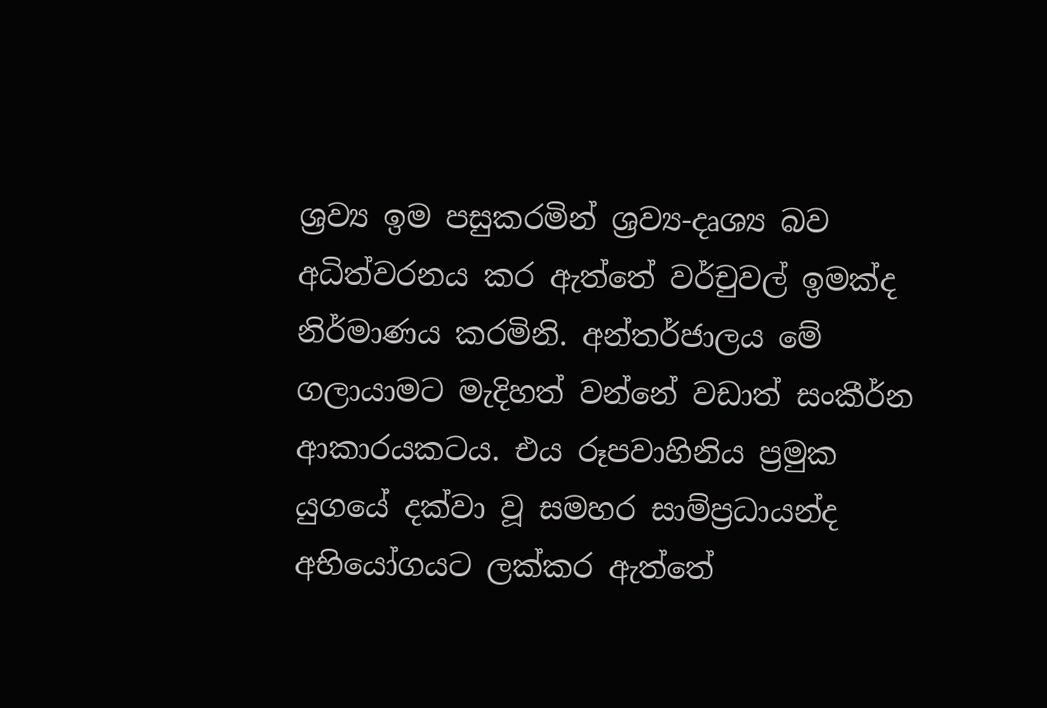ශ්‍රව්‍ය ඉම පසුකරමින් ශ්‍රව්‍ය-දෘශ්‍ය බව අධිත්වරනය කර ඇත්තේ වර්චුවල් ඉමක්ද නිර්මාණය කරමිනි. අන්තර්ජාලය මේ ගලායාමට මැදිහත් වන්නේ වඩාත් සංකීර්න ආකාරයකටය. එය රූපවාහිනිය ප්‍රමුක යුගයේ දක්වා වූ සමහර සාම්ප්‍රධායන්ද අභියෝගයට ලක්කර ඇත්තේ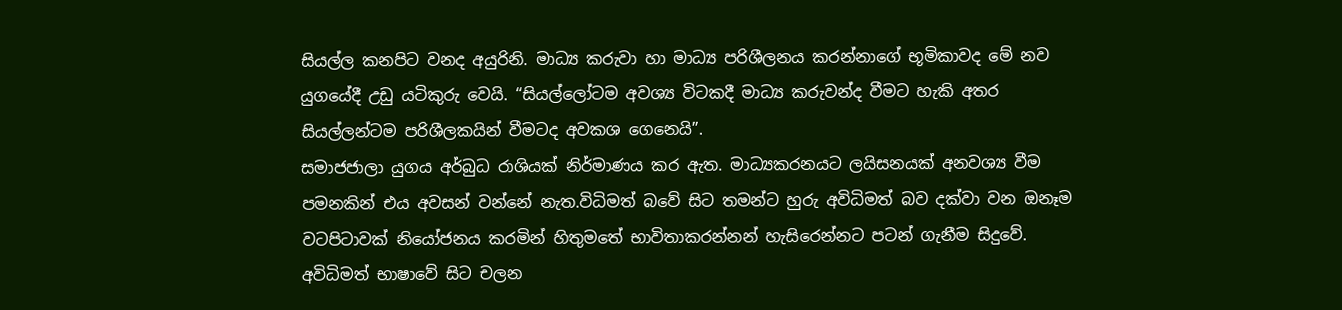සියල්ල කනපිට වනද අයුරිනි. මාධ්‍ය කරුවා හා මාධ්‍ය පරිශීලනය කරන්නාගේ භූමිකාවද මේ නව යුගයේදී උඩු යටිකුරු වෙයි. “සියල්ලෝටම අවශ්‍ය විටකදී මාධ්‍ය කරුවන්ද වීමට හැකි අතර සියල්ලන්ටම පරිශීලකයින් වීමටද අවකශ ගෙනෙයි”.
සමාජජාලා යුගය අර්බුධ රාශියක් නිර්මාණය කර ඇත. මාධ්‍යකරනයට ලයිසනයක් අනවශ්‍ය වීම පමනකින් එය අවසන් වන්නේ නැත.විධිමත් බවේ සිට තමන්ට හුරු අවිධිමත් බව දක්වා වන ඔනෑම වටපිටාවක් නියෝජනය කරමින් හිතුමතේ භාවිතාකරන්නන් හැසිරෙන්නට පටන් ගැනීම සිදුවේ. අවිධිමත් භාෂාවේ සිට චලන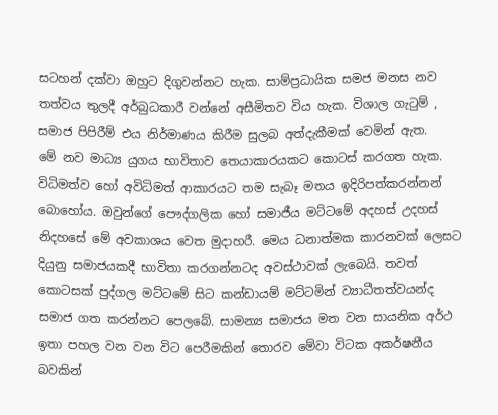සටහන් දක්වා ඔහුට දිගුවන්නට හැක. සාම්ප්‍රධායික සමජ මනස නව තත්වය තුලදී අර්බුධකාරී වන්නේ අසීමිතව විය හැක. විශාල ගැ‍ටුම් , සමාජ පිපිරීම් එය නිර්මාණය කිරීම සුලබ අත්දැකීමක් වෙමින් ඇත.
මේ නව මාධ්‍ය යුගය භාවිතාව තෙයාකාරයකට කොටස් කරගත හැක. විධිමත්ව හෝ අවිධිමත් ආකාරයට තම සැබෑ මතය ඉදිරිපත්කරන්නන් බොහෝය. ඔවුන්ගේ පෞද්ගලික හෝ සමාජීය මට්ටමේ අදහස් උදහස් නිදහසේ මේ අවකාශය වෙත මුදාහරී. මෙය ධනාත්මක කාරනවක් ලෙසට දියුනු සමාජයකදී භාවිතා කරගන්නටද අවස්ථාවක් ලැබෙයි. තවත් කොටසක් පුද්ගල මට්ටමේ සිට කන්ඩායම් මට්ටමින් ව්‍යාධීතත්වයන්ද සමාජ ගත කරන්නට පෙලබේ. සාමන්‍ය සමාජය මත වන සායනික අර්ථ ඉතා පහල වන වන විට පෙරීමකින් තොරව මේවා විටක අකර්ෂනීය බවකින්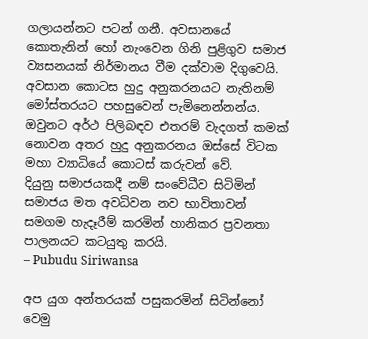ගලායන්නට පටන් ගනී. අවසානයේ කොතැනින් හෝ නැංවෙන ගිනි පුළිගුව සමාජ ව්‍යසනයක් නිර්මානය වීම දක්වාම දිගුවෙයි. අවසාන කොටස හුදු අනුකරනයට නැතිනම් මෝස්තරයට පහසුවෙන් පැමිනෙන්නන්ය. ඔවුනට අර්ථ පිලිබඳව එතරම් වැදගත් කමක් නොවන අතර හුදු අනුකරනය ඔස්සේ විටක මහා ව්‍යාධියේ කොටස් කරුවන් වේ.
දියුනු සමාජයකදී නම් සංවේධීව සිටිමින් සමාජය මත අවධිවන නව භාවිතාවන් සමගම හැදෑරීම් කරමින් හානිකර ප්‍රවනතා පාලනයට කටයුතු කරයි.
– Pubudu Siriwansa

අප යුග අන්තරයක් පසුකරමින් සිටින්නෝ වෙමු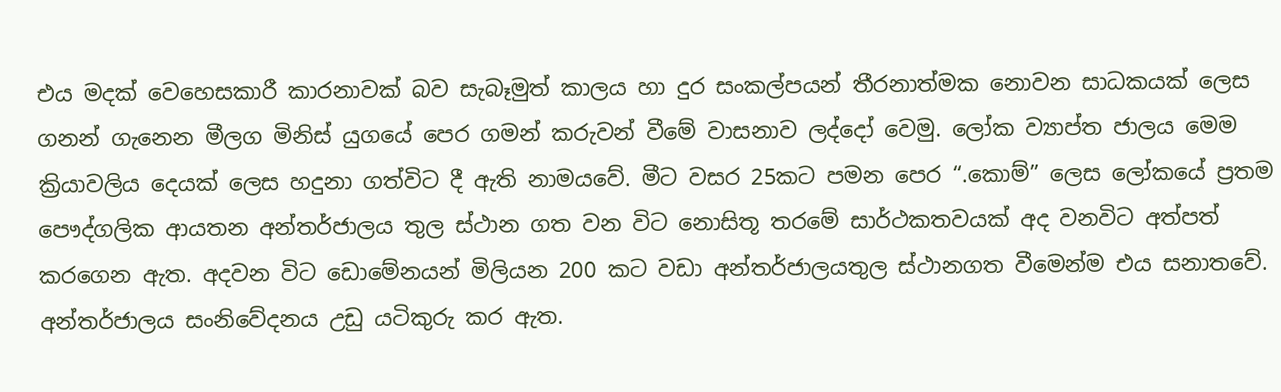එය මදක් වෙහෙසකාරී කාරනාවක් බව සැබෑමුත් කාලය හා දුර සංකල්පයන් තීරනාත්මක නොවන සාධකයක් ලෙස ගනන් ගැනෙන මීලග මිනිස් යුගයේ පෙර ගමන් කරුවන් වීමේ වාසනාව ලද්දෝ වෙමු. ලෝක ව්‍යාප්ත ජාලය මෙම ක්‍රියාවලිය දෙයක් ලෙස හදුනා ගත්විට දී ඇති නාමයවේ. මීට වසර 25කට පමන පෙර “.කොම්” ලෙස ලෝකයේ ප්‍රතම පෞද්ගලික ආයතන අන්තර්ජාලය තුල ස්ථාන ගත වන විට නොසිතූ තරමේ සාර්ථකතවයක් අද වනවිට අත්පත් කරගෙන ඇත. අදවන විට ඩොමේනයන් මිලියන 200 කට වඩා අන්තර්ජාලයතුල ස්ථානගත වීමෙන්ම එය සනාතවේ.
අන්තර්ජාලය සංනිවේදනය උඩු යටිකුරු කර ඇත.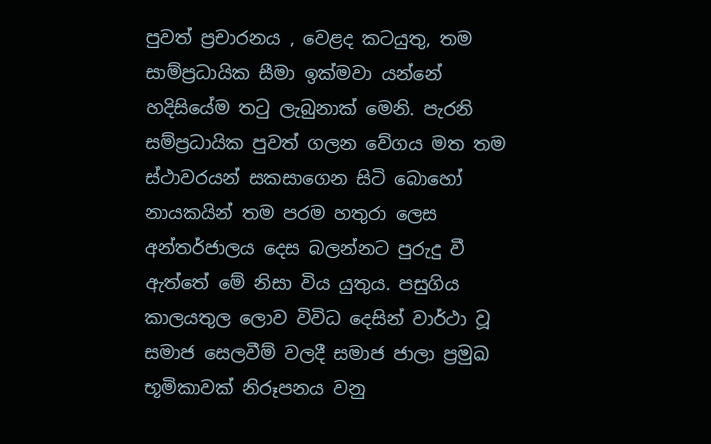පුවත් ප්‍රචාරනය , වෙළද කටයුතු, තම සාම්ප්‍රධායික සීමා ඉක්මවා යන්නේ හදිසියේම ත‍ටු ලැබුනාක් මෙනි. පැරනි සම්ප්‍රධායික පුවත් ගලන වේගය මත තම ස්ථාවරයන් සකසාගෙන සිටි බොහෝ නායකයින් තම පරම හතුරා ලෙස අන්තර්ජාලය දෙස බලන්නට පුරුදු වී ඇත්තේ මේ නිසා විය යුතුය. පසුගිය කාලයතුල ලොව විවිධ දෙසින් වාර්ථා වූ සමාජ සෙලවීම් වලදී සමාජ ජාලා ප්‍රමුඛ භූමිකාවක් නිරූපනය වනු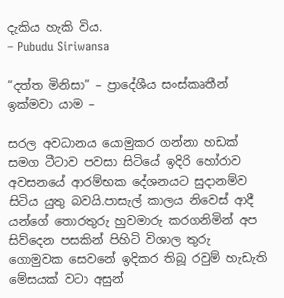දැකිය හැකි විය.
– Pubudu Siriwansa

“දත්ත මිනිසා” – ප්‍රාදේශීය සංස්කෘතීන් ඉක්මවා යාම –

සරල අවධානය යොමුකර ගන්නා හඩක් සමග ටීටාව පවසා සිටියේ ඉදිරි හෝරාව අවසනයේ ආරම්භක දේශනයට සුදානම්ව සිටිය යුතු බවයි.පාසැල් කාලය නිවෙස් ආදී යන්ගේ තොරතුරු හුවමාරු කරගනිමින් අප සිව්දෙන පසකින් පිහිටි විශාල තුරු ගොමුවක සෙවනේ ඉදිකර තිබූ රවුම් හැඩැති මේසයක් වටා අසුන්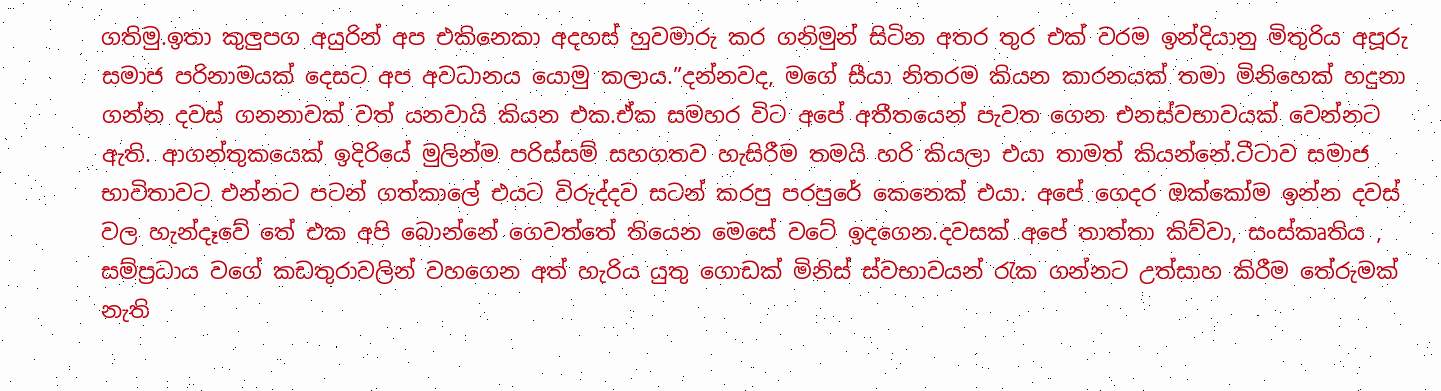ගතිමු.ඉතා කුලුපග අයුරින් අප එකිනෙකා අදහස් හුවමාරු කර ගනිමුන් සිටින අතර තුර එක් වරම ඉන්දියානු මිතුරිය අපූරු සමාජ පරිනාමයක් දෙසට අප අවධානය යොමු කලාය.”දන්නවද, මගේ සීයා නිතරම කියන කාරනයක් තමා මිනිහෙක් හදුනා ගන්න දවස් ගනනාවක් වත් යනවායි කියන එක.ඒක සමහර විට අපේ අතීතයෙන් පැවත ගෙන එනස්වභාවයක් වෙන්නට ඇති. ආගන්තුකයෙක් ඉදිරියේ මුලින්ම පරිස්සම් සහගතව හැසිරීම තමයි හරි කියලා එයා තාමත් කියන්නේ.ටීටාව සමාජ භාවිතාවට එන්නට පටන් ගත්කාලේ එයට විරුද්දව සටන් කරපු පරපුරේ කෙනෙක් එයා. අපේ ගෙදර ඔක්කෝම ඉන්න දවස් වල හැන්දෑවේ තේ එක අපි බොන්නේ ගෙවත්තේ තියෙන මෙසේ වටේ ඉදගෙන.දවසක් අපේ තාත්තා කිව්වා, සංස්කෘතිය , සම්ප්‍රධාය වගේ කඩතුරාවලින් වහගෙන අත් හැරිය යුතු ගොඩක් මිනිස් ස්වභාවයන් ‍රැක ගන්නට උත්සාහ කිරීම තේරුමක් නැති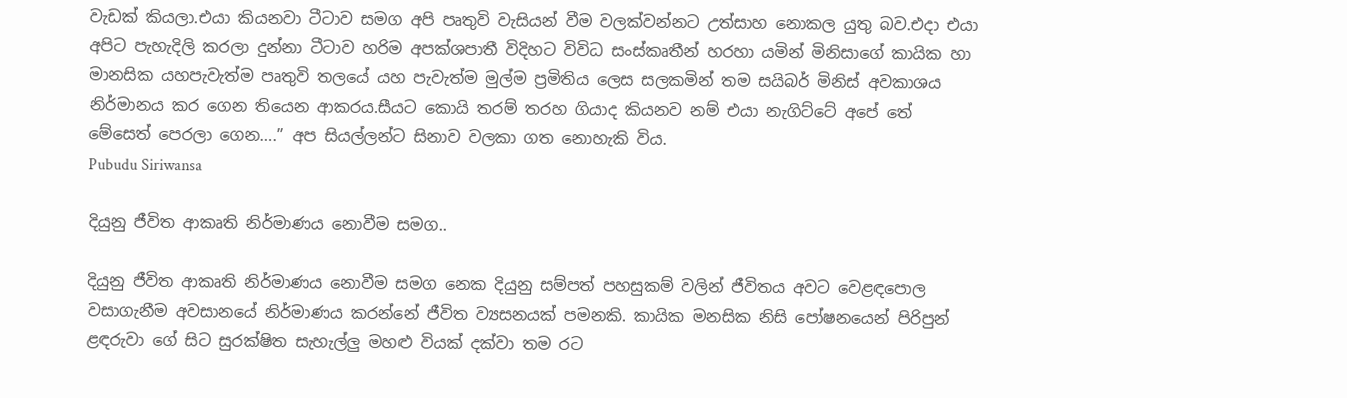වැඩක් කියලා.එයා කියනවා ටීටාව සමග අපි පෘතුවි වැසියන් වීම වලක්වන්නට උත්සාහ නොකල යුතු බව.එදා එයා අපිට පැහැදිලි කරලා දුන්නා ටීටාව හරිම අපක්ශපාතී විදිහට විවිධ සංස්කෘතීන් හරහා යමින් මිනිසාගේ කායික හා මානසික යහපැවැත්ම පෘතුවි තලයේ යහ පැවැත්ම මුල්ම ප්‍රමිතිය ලෙස සලකමින් තම සයිබර් මිනිස් අවකාශය නිර්මානය කර ගෙන තියෙන ආකරය.සීයට කොයි තරම් තරහ ගියාද කියනව නම් එයා නැගිට්ටේ අපේ තේ මේසෙත් පෙරලා ගෙන….” අප සියල්ලන්ට සිනාව වලකා ගත නොහැකි විය.
Pubudu Siriwansa

දියුනු ජීවිත ආකෘති නිර්මාණය නොවීම සමග..

දියුනු ජීවිත ආකෘති නිර්මාණය නොවීම සමග නෙක දියුනු සම්පත් පහසුකම් වලින් ජීවිතය අවට වෙළඳපොල වසාගැනීම අවසානයේ නිර්මාණය කරන්නේ ජීවිත ව්‍යසනයක් පමනකි. කායික මනසික නිසි පෝෂනයෙන් පිරිපුන් ළඳරුවා ගේ සිට සුරක්ෂිත සැහැල්ලු මහළු වියක් දක්වා තම රට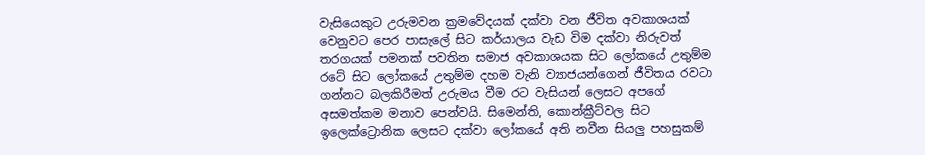වැසියෙකුට උරුමවන ක්‍රමවේදයක් දක්වා වන ජීවිත අවකාශයක් වෙනුවට පෙර පාසැලේ සිට කර්යාලය වැඩ විම දක්වා නිරුවත් තරගයක් පමනක් පවතින සමාජ අවකාශයක සිට ලෝකයේ උතුම්ම රටේ සිට ලෝකයේ උතුම්ම දහම වැනි ව්‍යාජයන්ගෙන් ජීවිතය රවටා ගන්නට බලකිරීමත් උරුමය වීම රට වැසියන් ලෙසට අපගේ අසමත්කම මනාව පෙන්වයි. සිමෙන්ති, කොන්ක්‍රීට්වල සිට ඉලෙක්ට්‍රොනික ලෙසට දක්වා ලෝකයේ අති නවීන සියලු පහසුකම්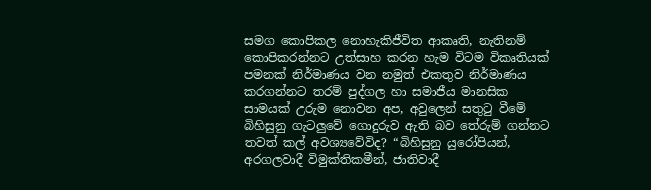සමග කොපිකල නොහැකිජීවිත ආකෘති, නැතිනම් කොපිකරන්නට උත්සාහ කරන හැම විටම විකෘතියක් පමනක් නිර්මාණය වන නමුත් එකතුව නිර්මාණය කරගන්නට තරම් පුද්ගල හා සමාජීය මානසික සාමයක් උරුම නොවන අප, අවුලෙන් සතු‍ටු වීමේ බිහිසුනු ගැටලුවේ ගොදුරුව ඇති බව තේරුම් ගන්නට තවත් කල් අවශ්‍යවේවිද? “බිහිසුනු යුරෝපියන්, අරගලවාදී විමුක්තිකමීන්, ජාතිවාදී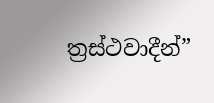ත්‍රස්ථවාදීන්”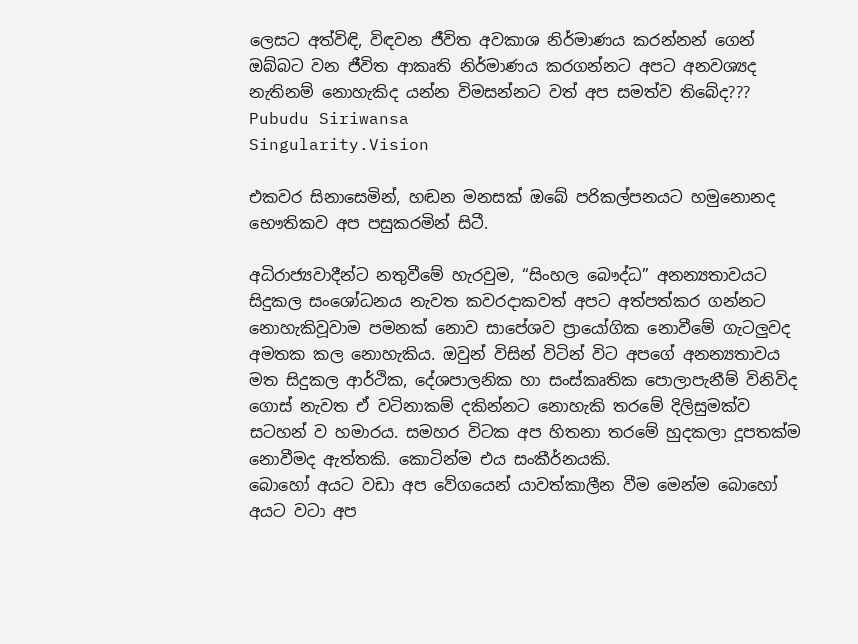ලෙසට අත්විඳි, විඳවන ජීවිත අවකාශ නිර්මාණය කරන්නන් ගෙන් ඔබ්බට වන ජීවිත ආකෘති නිර්මාණය කරගන්නට අපට අනවශ්‍යද නැතිනම් නොහැකිද යන්න විමසන්නට වත් අප සමත්ව තිබේද???
Pubudu Siriwansa
Singularity.Vision

එකවර සිනාසෙමින්, හඬන මනසක් ඔබේ පරිකල්පනයට හමුනොනද භෞතිකව අප පසුකරමින් සිටී.

අධිරාජ්‍යවාදීන්ට නතුවීමේ හැරවුම, “සිංහල බෞද්ධ” අනන්‍යතාවයට සිදුකල සංශෝධනය නැවත කවරදාකවත් අපට අත්පත්කර ගන්නට නොහැකිවූවාම පමනක් නොව සාපේශව ප්‍රායෝගික නොවීමේ ගැටලුවද අමතක කල නොහැකිය. ඔවුන් විසින් විටින් විට අපගේ අනන්‍යතාවය මත සිදුකල ආර්ථික, දේශපාලනික හා සංස්කෘතික පොලාපැනීම් විනිවිද ගොස් නැවත ඒ වටිනාකම් දකින්නට නොහැකි තරමේ දිලිසුමක්ව සටහන් ව හමාරය. සමහර විටක අප හිතනා තරමේ හුදකලා දූපතක්ම නොවීමද ඇත්තකි. කොටින්ම එය සංකීර්නයකි.
බොහෝ අයට වඩා අප වේගයෙන් යාවත්කාලීන වීම මෙන්ම බොහෝ අයට වටා අප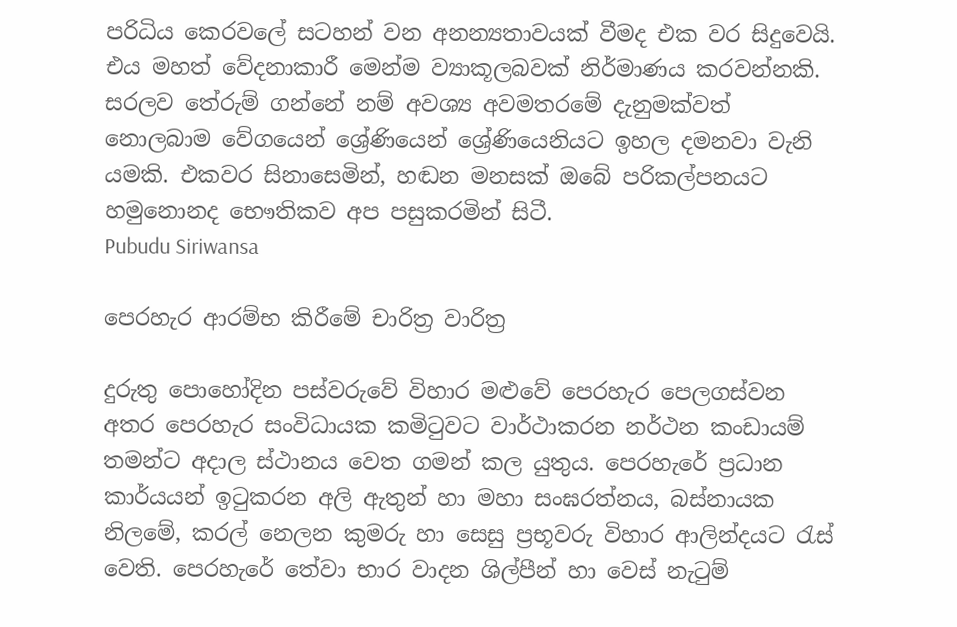පරිධිය කෙරවලේ සටහන් වන අනන්‍යතාවයක් වීමද එක වර සිදුවෙයි. එය මහත් වේදනාකාරී මෙන්ම ව්‍යාකූලබවක් නිර්මාණය කරවන්නකි. සරලව තේරුම් ගන්නේ නම් අවශ්‍ය අවමතරමේ දැනුමක්වත් නොලබාම වේගයෙන් ශ්‍රේණියෙන් ශ්‍රේණියෙනියට ඉහල දමනවා වැනි යමකි. එකවර සිනාසෙමින්, හඬන මනසක් ඔබේ පරිකල්පනයට හමුනොනද භෞතිකව අප පසුකරමින් සිටී.
Pubudu Siriwansa

පෙරහැර ආරම්භ කිරීමේ චාරිත්‍ර වාරිත්‍ර

දුරුතු පොහෝදින පස්වරුවේ විහාර මළුවේ පෙරහැර පෙලගස්වන අතර පෙරහැර සංවිධායක කමි‍ටුවට වාර්ථාකරන නර්ථන කංඩායම් තමන්ට අදාල ස්ථානය වෙත ගමන් කල යුතුය. පෙරහැරේ ප්‍රධාන කාර්යයන් ඉ‍ටුකරන අලි ඇතුන් හා මහා සංඝරත්නය, බස්නායක නිලමේ, කරල් නෙලන කුමරු හා සෙසු ප්‍රභූවරු විහාර ආලින්දයට ‍රැස් වෙති. පෙරහැරේ තේවා භාර වාදන ශිල්පීන් හා වෙස් නැ‍ටුම්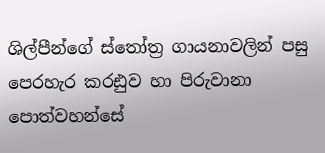ශිල්පීන්ගේ ස්තෝත්‍ර ගායනාවලින් පසු පෙරහැර කරඪුව හා පිරුවානා පොත්වහන්සේ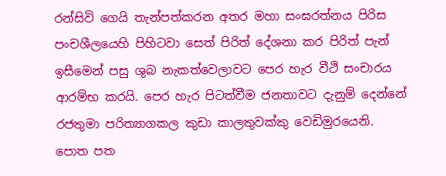රන්සිවි ගෙයි තැන්පත්කරන අතර මහා සංඝරත්නය පිරිස පංචශීලයෙහි පිහිටවා සෙත් පිරිත් දේශනා කර පිරිත් පැන් ඉසීමෙන් පසු ශුබ නැකත්වෙලාවට පෙර හැර වීථි සංචාරය ආරම්භ කරයි. පෙර හැර පිටත්වීම ජනතාවට දැනුම් දෙන්නේ රජතුමා පරිත්‍යාගකල කුඩා කාලතුවක්කු වෙඩිමුරයෙනි.
පොත පත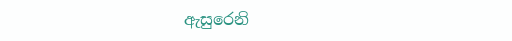ඇසුරෙනි